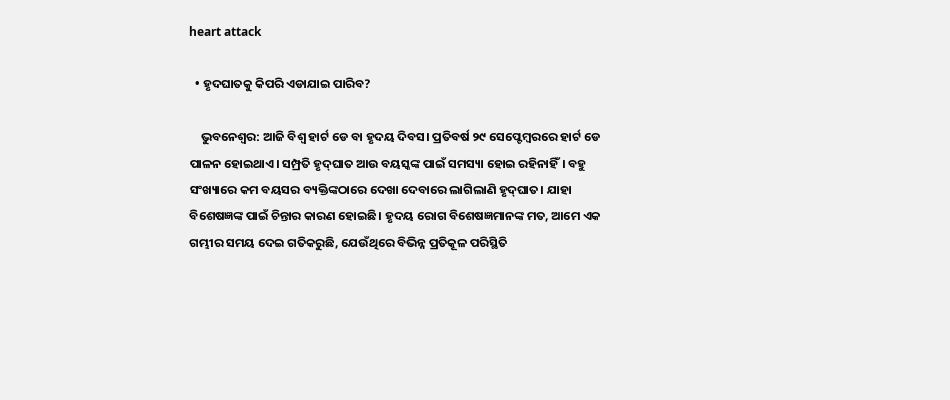heart attack

  • ହୃଦଘାତକୁ କିପରି ଏଡାଯାଇ ପାରିବ?

    ଭୁବନେଶ୍ବର: ଆଜି ବିଶ୍ବ ହାର୍ଟ ଡେ ବା ହୃଦୟ ଦିବସ। ପ୍ରତିବର୍ଷ ୨୯ ସେପ୍ଟେମ୍ବରରେ ହାର୍ଟ ଡେ ପାଳନ ହୋଇଥାଏ। ସମ୍ପ୍ରତି ହୃଦ୍‌ଘାତ ଆଉ ବୟସ୍କଙ୍କ ପାଇଁ ସମସ୍ୟା ହୋଇ ରହିନାହିଁ। ବହୁ ସଂଖ୍ୟାରେ କମ ବୟସର ବ୍ୟକ୍ତିଙ୍କଠାରେ ଦେଖା ଦେବାରେ ଲାଗିଲାଣି ହୃଦ୍‌ଘାତ। ଯାହା ବିଶେଷଜ୍ଞଙ୍କ ପାଇଁ ଚିନ୍ତାର କାରଣ ହୋଇଛି। ହୃଦୟ ରୋଗ ବିଶେଷଜ୍ଞମାନଙ୍କ ମତ, ଆମେ ଏକ ଗମ୍ଭୀର ସମୟ ଦେଇ ଗତିକରୁଛି, ଯେଉଁଥିରେ ବିଭିନ୍ନ ପ୍ରତିକୂଳ ପରିସ୍ଥିତି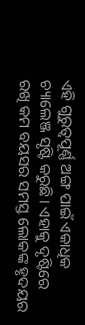ଏହି ଗୁରୁତ୍ବପୂର୍ଣ୍ଣ ଅଙ୍ଗ ପାଇଁ ଏକାଧିକ ଚ୍ୟାଲେଞ୍ଜ ସୃଷ୍ଟି କରୁଛି। ଏହାକୁ ଦୃଷ୍ଟିରେ ରଖି କମ ବୟସର ସମସ୍ତ ଲୋକଙ୍କ ହୃଦୟର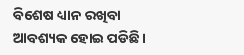ବିଶେଷ ଧ୍ୟାନ ରଖିବା ଆବଶ୍ୟକ ହୋଇ ପଡିଛି।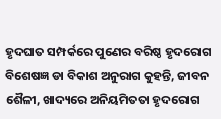ହୃଦଘାତ ସମ୍ପର୍କରେ ପୁଣେର ବରିଷ୍ଠ ହୃଦରୋଗ ବିଶେଷଜ୍ଞ ଡା ବିକାଶ ଅନୁରାଗ କୁହନ୍ତି, ଜୀବନ ଶୈଳୀ, ଖାଦ୍ୟରେ ଅନିୟମିତତା ହୃଦରୋଗ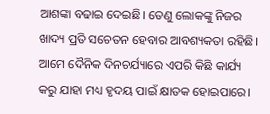ଆଶଙ୍କା ବଢାଇ ଦେଇଛି। ତେଣୁ ଲୋକଙ୍କୁ ନିଜର ଖାଦ୍ୟ ପ୍ରତି ସଚେତନ ହେବାର ଆବଶ୍ୟକତା ରହିଛି। ଆମେ ଦୈନିକ ଦିନଚର୍ଯ୍ୟାରେ ଏପରି କିଛି କାର୍ଯ୍ୟ କରୁ ଯାହା ମଧ୍ୟ ହୃଦୟ ପାଇଁ କ୍ଷାତକ ହୋଇପାରେ।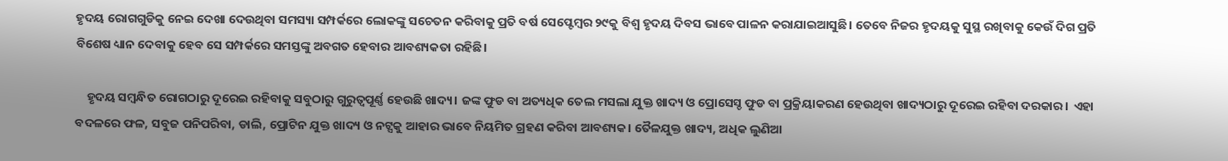ହୃଦୟ ରୋଗଗୁଡିକୁ ନେଇ ଦେଖା ଦେଉଥିବା ସମସ୍ୟା ସମ୍ପର୍କରେ ଲୋକଙ୍କୁ ସଚେତନ କରିବାକୁ ପ୍ରତି ବର୍ଷ ସେପ୍ଟେମ୍ବର ୨୯କୁ ବିଶ୍ବ ହୃଦୟ ଦିବସ ଭାବେ ପାଳନ କରାଯାଇଆସୁଛି। ତେବେ ନିଜର ହୃଦୟକୁ ସୁସ୍ଥ ରଖିବାକୁ କେଉଁ ଦିଗ ପ୍ରତି ବିଶେଷ ଧ୍ୟାନ ଦେବାକୁ ହେବ ସେ ସମ୍ପର୍କରେ ସମସ୍ତଙ୍କୁ ଅବଗତ ହେବାର ଆବଶ୍ୟକତା ରହିଛି।

    ହୃଦୟ ସମ୍ବନ୍ଧିତ ରୋଗଠାରୁ ଦୂରେଇ ରହିବାକୁ ସବୁଠାରୁ ଗୁରୁତ୍ବପୂର୍ଣ୍ଣ ହେଉଛି ଖାଦ୍ୟ। ଜଙ୍କ ଫୁଡ ବା ଅତ୍ୟଧିକ ତେଲ ମସଲା ଯୁକ୍ତ ଖାଦ୍ୟ ଓ ପ୍ରୋସେସ୍ଡ ଫୁଡ ବା ପ୍ରକ୍ରିୟାକରଣ ହେଉଥିବା ଖାଦ୍ୟଠାରୁ ଦୂରେଇ ରହିବା ଦରକାର।  ଏହା ବଦଳରେ ଫଳ, ସବୁଜ ପନିପରିବା, ଡାଲି, ପ୍ରୋଟିନ ଯୁକ୍ତ ଖାଦ୍ୟ ଓ ନଟ୍ସକୁ ଆହାର ଭାବେ ନିୟମିତ ଗ୍ରହଣ କରିବା ଆବଶ୍ୟକ। ତୈଳଯୁକ୍ତ ଖାଦ୍ୟ, ଅଧିକ ଲୁଣିଆ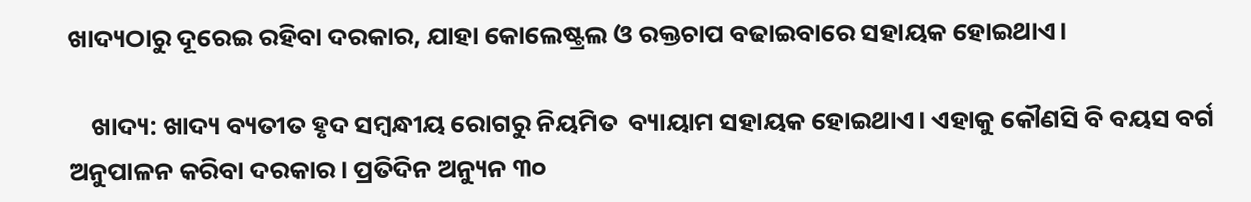ଖାଦ୍ୟଠାରୁ ଦୂରେଇ ରହିବା ଦରକାର, ଯାହା କୋଲେଷ୍ଟ୍ରଲ ଓ ରକ୍ତଚାପ ବଢାଇବାରେ ସହାୟକ ହୋଇଥାଏ।

    ଖାଦ୍ୟ: ଖାଦ୍ୟ ବ୍ୟତୀତ ହୃଦ ସମ୍ବନ୍ଧୀୟ ରୋଗରୁ ନିୟମିତ  ବ୍ୟାୟାମ ସହାୟକ ହୋଇଥାଏ। ଏହାକୁ କୌଣସି ବି ବୟସ ବର୍ଗ ଅନୁପାଳନ କରିବା ଦରକାର। ପ୍ରତିଦିନ ଅନ୍ୟୁନ ୩୦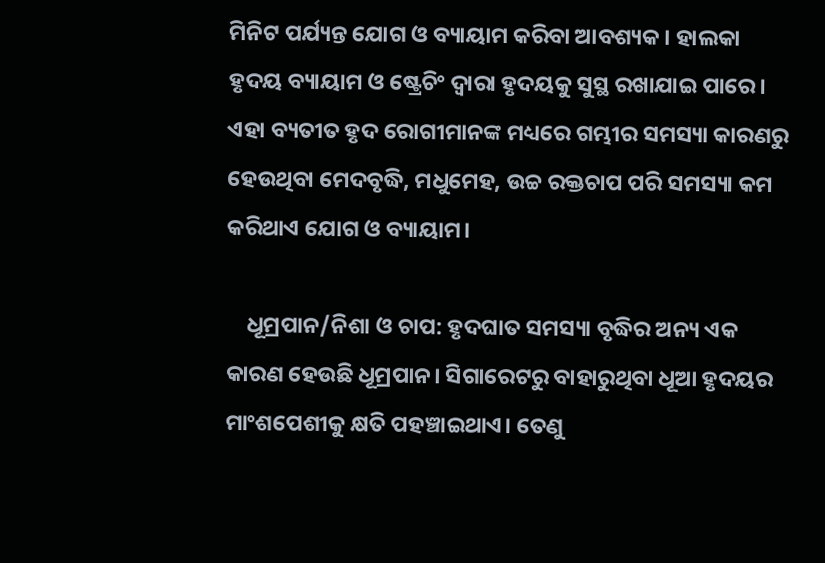ମିନିଟ ପର୍ଯ୍ୟନ୍ତ ଯୋଗ ଓ ବ୍ୟାୟାମ କରିବା ଆବଶ୍ୟକ। ହାଲକା ହୃଦୟ ବ୍ୟାୟାମ ଓ ଷ୍ଟ୍ରେଚିଂ ଦ୍ବାରା ହୃଦୟକୁ ସୁସ୍ଥ ରଖାଯାଇ ପାରେ। ଏହା ବ୍ୟତୀତ ହୃଦ ରୋଗୀମାନଙ୍କ ମଧ୍ୟରେ ଗମ୍ଭୀର ସମସ୍ୟା କାରଣରୁ ହେଉଥିବା ମେଦବୃଦ୍ଧି, ମଧୁମେହ, ଉଚ୍ଚ ରକ୍ତଚାପ ପରି ସମସ୍ୟା କମ କରିଥାଏ ଯୋଗ ଓ ବ୍ୟାୟାମ।

    ଧୂମ୍ରପାନ/ନିଶା ଓ ଚାପ: ହୃଦଘାତ ସମସ୍ୟା ବୃଦ୍ଧିର ଅନ୍ୟ ଏକ କାରଣ ହେଉଛି ଧୂମ୍ରପାନ। ସିଗାରେଟରୁ ବାହାରୁଥିବା ଧୂଆ ହୃଦୟର ମାଂଶପେଶୀକୁ କ୍ଷତି ପହଞ୍ଚାଇଥାଏ। ତେଣୁ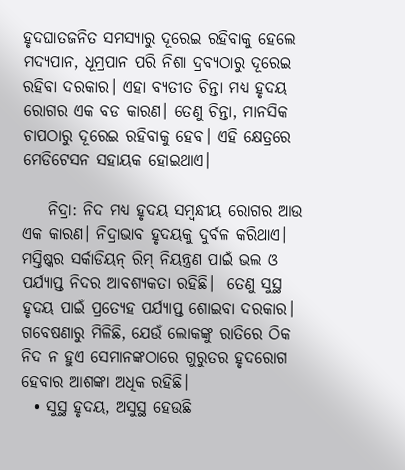ହୃଦଘାତଜନିତ ସମସ୍ୟାରୁ ଦୂରେଇ ରହିବାକୁ ହେଲେ ମଦ୍ୟପାନ, ଧୂମ୍ରପାନ ପରି ନିଶା ଦ୍ରବ୍ୟଠାରୁ ଦୂରେଇ ରହିବା ଦରକାର। ଏହା ବ୍ୟତୀତ ଚିନ୍ତା ମଧ୍ୟ ହୃଦୟ ରୋଗର ଏକ ବଡ କାରଣ। ତେଣୁ ଚିନ୍ତା, ମାନସିକ ଚାପଠାରୁ ଦୂରେଇ ରହିବାକୁ ହେବ। ଏହି କ୍ଷେତ୍ରରେ ମେଡିଟେସନ ସହାୟକ ହୋଇଥାଏ।

    ନିଦ୍ରା: ନିଦ ମଧ୍ୟ ହୃଦୟ ସମ୍ବନ୍ଧୀୟ ରୋଗର ଆଉ ଏକ କାରଣ। ନିଦ୍ରାଭାବ ହୃଦୟକୁ ଦୁର୍ବଳ କରିଥାଏ। ମସ୍ତିଷ୍କର ସର୍କାଡିୟନ୍ ରିମ୍ ନିୟନ୍ତ୍ରଣ ପାଇଁ ଭଲ ଓ ପର୍ଯ୍ୟାପ୍ତ ନିଦର ଆବଶ୍ୟକତା ରହିଛି।  ତେଣୁ ସୁସ୍ଥ ହୃଦୟ ପାଇଁ ପ୍ରତ୍ୟେହ ପର୍ଯ୍ୟାପ୍ତ ଶୋଇବା ଦରକାର। ଗବେଷଣାରୁ ମିଳିଛି, ଯେଉଁ ଲୋକଙ୍କୁ ରାତିରେ ଠିକ ନିଦ ନ ହୁଏ ସେମାନଙ୍କଠାରେ ଗୁରୁତର ହୃଦରୋଗ ହେବାର ଆଶଙ୍କା ଅଧିକ ରହିଛି।
  • ସୁସ୍ଥ ହୃଦୟ, ଅସୁସ୍ଥ ହେଉଛି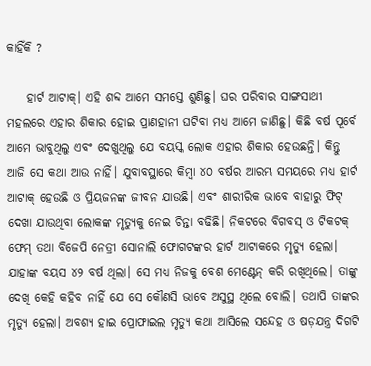କାହିଁକି ?

    ହାର୍ଟ ଆଟାକ୍। ଏହି ଶବ୍ଦ ଆମେ ସମସ୍ତେ ଶୁଣିଛୁ। ଘର ପରିବାର ସାଙ୍ଗସାଥୀ ମହଲରେ ଏହାର ଶିକାର ହୋଇ ପ୍ରାଣହାନୀ ଘଟିବା ମଧ୍ୟ ଆମେ ଜାଣିଛୁ। କିଛି ବର୍ଷ ପୂର୍ବେ ଆମେ ଭାବୁଥିଲୁ ଏବଂ ଦେଖୁଥିଲୁ ଯେ ବୟସ୍କ ଲୋକ ଏହାର ଶିକାର ହେଉଛନ୍ତି। କିନ୍ତୁ ଆଜି ସେ କଥା ଆଉ ନାହିଁ। ଯୁବାବସ୍ଥାରେ କିମ୍ୱା ୪୦ ବର୍ଷର ଆରମ୍ଭ ସମୟରେ ମଧ୍ୟ ହାର୍ଟ ଆଟାକ୍ ହେଉଛି ଓ ପ୍ରିୟଜନଙ୍କ ଜୀବନ ଯାଉଛି। ଏବଂ ଶାରୀରିକ ଭାବେ ବାହାରୁ ଫିଟ୍ ଦେଖା ଯାଉଥିବା ଲୋକଙ୍କ ମୃତ୍ୟୁକୁ ନେଇ ଚିନ୍ତା ବଢିଛି। ନିକଟରେ ବିଗବସ୍ ଓ ଟିକଟକ୍ ଫେମ୍ ତଥା ବିଜେପି ନେତ୍ରୀ ସୋନାଲି ଫୋଗଟଙ୍କର ହାର୍ଟ ଆଟାକରେ ମୃତ୍ୟୁ ହେଲା। ଯାହାଙ୍କ ବୟସ ୪୨ ବର୍ଷ ଥିଲା। ସେ ମଧ୍ୟ ନିଜକୁ ବେଶ ମେଣ୍ଟେନ୍ କରି ରଖିଥିଲେ। ତାଙ୍କୁ ଦେଖି କେହି କହିବ ନାହିଁ ଯେ ସେ କୌଣସି ଭାବେ ଅସୁସ୍ଥ ଥିଲେ ବୋଲି। ତଥାପି ତାଙ୍କର ମୃତ୍ୟୁ ହେଲା। ଅବଶ୍ୟ ହାଇ ପ୍ରୋଫାଇଲ ମୃତ୍ୟୁ କଥା ଆସିଲେ ସନ୍ଦେହ ଓ ଷଡ଼ଯନ୍ତ୍ର ଦିଗଟି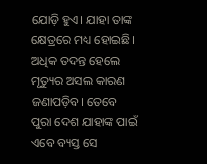ଯୋଡ଼ି ହୁଏ। ଯାହା ତାଙ୍କ କ୍ଷେତ୍ରରେ ମଧ୍ୟ ହୋଇଛି। ଅଧିକ ତଦନ୍ତ ହେଲେ ମୃତ୍ୟୁର ଅସଲ କାରଣ ଜଣାପଡ଼ିବ। ତେବେ ପୁରା ଦେଶ ଯାହାଙ୍କ ପାଇଁ ଏବେ ବ୍ୟସ୍ତ ସେ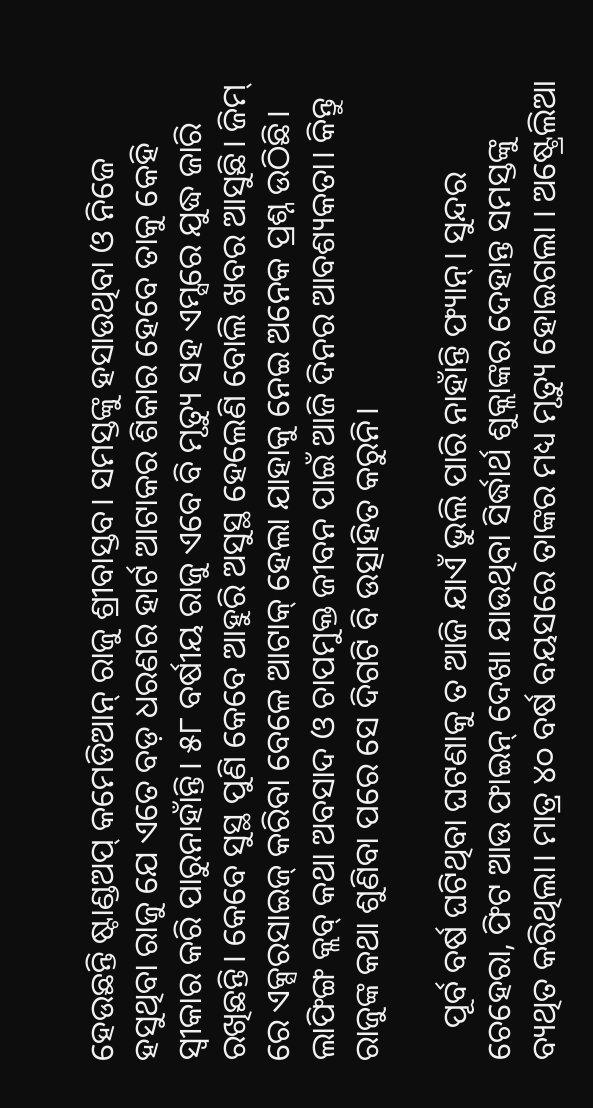ହେଉଛନ୍ତି ଷ୍ଟାଣ୍ଡଅପ୍ କମେଡିଆନ୍ ରାଜୁ ଶ୍ରୀବାସ୍ତବ। ସମସ୍ତଙ୍କୁ ହସାଉଥିବା ଓ ନିଜେ ହସୁଥିବା ରାଜୁ ଯେ ଏତେ ବଡ଼ ଧରଣର ହାର୍ଟ ଆଟାକର ଶିକାର ହେବେ ତାକୁ କେହି ସ୍ୱୀକାର କରି ପାରୁନାହାଁନ୍ତି। ୫୮ ବର୍ଷୀୟ ରାଜୁ ଏବେ ବି ମୃତ୍ୟୁ ସହ ଏମ୍ସରେ ଯୁଦ୍ଧ ଜାରି ରଖିଛନ୍ତି। କେବେ ସୁସ୍ଥ ପୁଣି କେବେ ଆହୁରି ଅସୁସ୍ଥ ହେଲେଣି ବୋଲି ଖବର ଆସୁଛି। ଜିମ୍ ରେ ଏକ୍ସରସାଇଜ୍ କରିବା ବେଳେ ଆଟାକ୍ ହେଲା ଯାହାକୁ ନେଇ ଅନେକ ପ୍ରଶ୍ନ ଉଠିଛି। ଲାଫିଙ୍ଗ କ୍ଲବ୍ କଥା ଅବସାଦ ଓ ଚାପମୁକ୍ତ ଜୀବନ ପାଇଁ ଆଜି ଦିନର ଆବଶ୍ୟକତା। କିନ୍ତୁ ରାଜୁଙ୍କ କଥା ଶୁଣିବା ପରେ ସେ ଦିଗଟି ବି ଉତ୍ସାହିତ କରୁନି।

    ପୂର୍ବ ବର୍ଷ ଘଟିଥିବା ଘଟଣାକୁ ତ ଆଜି ଯାଏଁ ଭୁଲି ପାରି ନାହାଁନ୍ତି ଫ୍ୟାନ୍। ସୁନ୍ଦର ଚେହେରା, ଫିଟ ଆଉ ଫାଇନ୍ ଦେଖା ଯାଉଥିବା ସିର୍ଦ୍ଧାର୍ଥ ଶୁକ୍ଲାଙ୍କର ଦେହାନ୍ତ ସମସ୍ତଙ୍କୁ ବ୍ୟଥିତ କରିଥିଲା। ମାତ୍ର ୪୦ ବର୍ଷ ବୟସରେ ତାଙ୍କର ମଧ୍ୟ ମୃତ୍ୟୁ ହୋଇଗଲା । ଅଷ୍ଟ୍ରେଲିଆ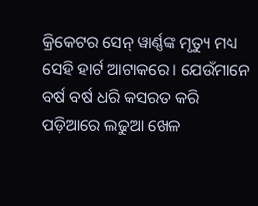କ୍ରିକେଟର ସେନ୍ ୱାର୍ଣ୍ଣଙ୍କ ମୃତ୍ୟୁ ମଧ୍ୟ ସେହି ହାର୍ଟ ଆଟାକରେ। ଯେଉଁମାନେ ବର୍ଷ ବର୍ଷ ଧରି କସରତ କରି ପଡ଼ିଆରେ ଲଢୁଆ ଖେଳ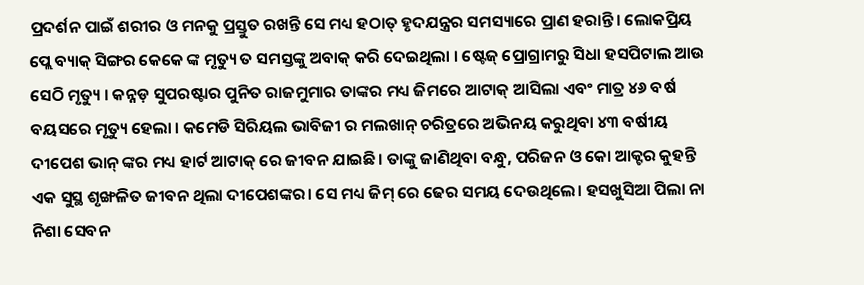ପ୍ରଦର୍ଶନ ପାଇଁ ଶରୀର ଓ ମନକୁ ପ୍ରସ୍ତୁତ ରଖନ୍ତି ସେ ମଧ୍ୟ ହଠାତ୍ ହୃଦଯନ୍ତ୍ରର ସମସ୍ୟାରେ ପ୍ରାଣ ହରାନ୍ତି। ଲୋକପ୍ରିୟ ପ୍ଲେ ବ୍ୟାକ୍ ସିଙ୍ଗର କେକେ ଙ୍କ ମୃତ୍ୟୁ ତ ସମସ୍ତଙ୍କୁ ଅବାକ୍ କରି ଦେଇଥିଲା । ଷ୍ଟେଜ୍ ପ୍ରୋଗ୍ରାମରୁ ସିଧା ହସପିଟାଲ ଆଉ ସେଠି ମୃତ୍ୟୁ । କନ୍ନଡ଼ ସୁପରଷ୍ଟାର ପୁନିତ ରାଜମୁମାର ତାଙ୍କର ମଧ୍ୟ ଜିମରେ ଆଟାକ୍ ଆସିଲା ଏବଂ ମାତ୍ର ୪୬ ବର୍ଷ ବୟସରେ ମୃତ୍ୟୁ ହେଲା । କମେଡି ସିରିୟଲ ଭାବିଜୀ ର ମଲଖାନ୍ ଚରିତ୍ରରେ ଅଭିନୟ କରୁଥିବା ୪୩ ବର୍ଷୀୟ ଦୀପେଶ ଭାନ୍ ଙ୍କର ମଧ୍ୟ ହାର୍ଟ ଆଟାକ୍ ରେ ଜୀବନ ଯାଇଛି। ତାଙ୍କୁ ଜାଣିଥିବା ବନ୍ଧୁ, ପରିଜନ ଓ କୋ ଆକ୍ଟର କୁହନ୍ତି ଏକ ସୁସ୍ଥ ଶୃଙ୍ଖଳିତ ଜୀବନ ଥିଲା ଦୀପେଶଙ୍କର। ସେ ମଧ୍ୟ ଜିମ୍ ରେ ଢେର ସମୟ ଦେଉଥିଲେ। ହସଖୁସିଆ ପିଲା ନା ନିଶା ସେବନ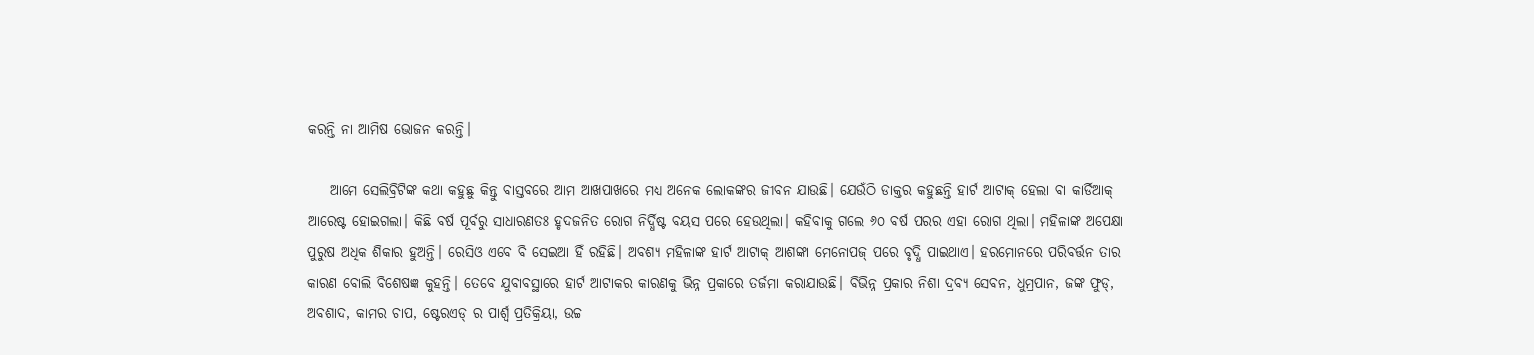କରନ୍ତି ନା ଆମିଷ ଭୋଜନ କରନ୍ତି।

    ଆମେ ସେଲିବ୍ରିଟିଙ୍କ କଥା କହୁଛୁ କିନ୍ତୁ ବାସ୍ତବରେ ଆମ ଆଖପାଖରେ ମଧ୍ୟ ଅନେକ ଲୋକଙ୍କର ଜୀବନ ଯାଉଛି। ଯେଉଁଠି ଡାକ୍ତର କହୁଛନ୍ତି ହାର୍ଟ ଆଟାକ୍ ହେଲା ବା କାର୍ଡିଆକ୍ ଆରେଷ୍ଟ ହୋଇଗଲା। କିଛି ବର୍ଷ ପୂର୍ବରୁ ସାଧାରଣତଃ ହୃଦଜନିତ ରୋଗ ନିର୍ଦ୍ଧିଷ୍ଟ ବୟସ ପରେ ହେଉଥିଲା। କହିବାକୁ ଗଲେ ୬୦ ବର୍ଷ ପରର ଏହା ରୋଗ ଥିଲା। ମହିଳାଙ୍କ ଅପେକ୍ଷା ପୁରୁଷ ଅଧିକ ଶିକାର ହୁଅନ୍ତି। ରେସିଓ ଏବେ ବି ସେଇଆ ହିଁ ରହିଛି। ଅବଶ୍ୟ ମହିଳାଙ୍କ ହାର୍ଟ ଆଟାକ୍ ଆଶଙ୍କା ମେନୋପଜ୍ ପରେ ବୃଦ୍ଧି ପାଇଥାଏ। ହରମୋନରେ ପରିବର୍ତ୍ତନ ତାର କାରଣ ବୋଲି ବିଶେଷଜ୍ଞ କୁହନ୍ତି। ତେବେ ଯୁବାବସ୍ଥାରେ ହାର୍ଟ ଆଟାକର କାରଣକୁ ଭିନ୍ନ ପ୍ରକାରେ ତର୍ଜମା କରାଯାଉଛି। ବିଭିନ୍ନ ପ୍ରକାର ନିଶା ଦ୍ରବ୍ୟ ସେବନ, ଧୁମ୍ରପାନ, ଜଙ୍କ ଫୁଡ୍, ଅବଶାଦ, କାମର ଚାପ, ଷ୍ଟେରଏଡ୍ ର ପାର୍ଶ୍ୱ ପ୍ରତିକ୍ରିୟା, ଉଚ୍ଚ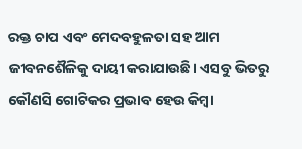ରକ୍ତ ଚାପ ଏବଂ ମେଦବହୁଳତା ସହ ଆମ ଜୀବନଶୈଳିକୁ ଦାୟୀ କରାଯାଉଛି। ଏସବୁ ଭିତରୁ କୌଣସି ଗୋଟିକର ପ୍ରଭାବ ହେଉ କିମ୍ୱା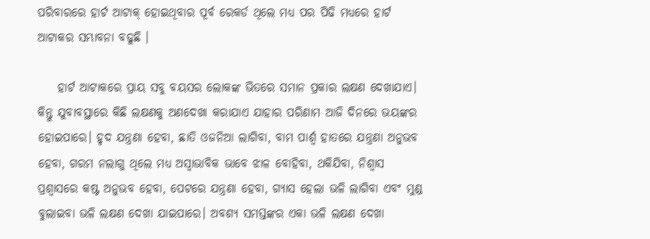ପରିବାରରେ ହାର୍ଟ ଆଟାକ୍ ହୋଇଥିବାର ପୂର୍ବ ରେକର୍ଡ ଥିଲେ ମଧ୍ୟ ପର ପିଢି ମଧ୍ୟରେ ହାର୍ଟ ଆଟାକର ସମ୍ଭାବନା ବଢୁଛି ।

    ହାର୍ଟ ଆଟାକରେ ପ୍ରାୟ ସବୁ ବୟସର ଲୋକଙ୍କ ଭିତରେ ସମାନ ପ୍ରକାର ଲକ୍ଷଣ ଦେଖାଯାଏ। କିନ୍ତୁ ଯୁବାବସ୍ଥାରେ କିଛି ଲକ୍ଷଣକୁ ଅଣଦେଖା କରାଯାଏ ଯାହାର ପରିଣାମ ଆଜି ଦିନରେ ଭୟଙ୍କର ହୋଇପାରେ। ହୃଦ ଯନ୍ତ୍ରଣା ହେବା, ଛାତି ଓଜନିଆ ଲାଗିବା, ବାମ ପାର୍ଶ୍ୱ ହାତରେ ଯନ୍ତ୍ରଣା ଅନୁଭବ ହେବା, ଗରମ ନଲାଗୁ ଥିଲେ ମଧ୍ୟ ଅସ୍ୱାଭାବିକ ଭାବେ ଝାଳ ବୋହିବା, ଥକିଯିବା, ନିଶ୍ୱାସ ପ୍ରଶ୍ୱାସରେ କଷ୍ଟ ଅନୁଭବ ହେବା, ପେଟରେ ଯନ୍ତ୍ରଣା ହେବା, ଗ୍ୟାସ ହେଲା ଭଳି ଲାଗିବା ଏବଂ ମୁଣ୍ଡ ବୁଲାଇବା ଭଳି ଲକ୍ଷଣ ଦେଖା ଯାଇପାରେ। ଅବଶ୍ୟ ସମସ୍ତଙ୍କର ଏକା ଭଳି ଲକ୍ଷଣ ଦେଖା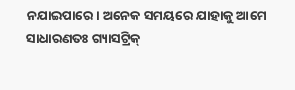ନଯାଇପାରେ। ଅନେକ ସମୟରେ ଯାହାକୁ ଆମେ ସାଧାରଣତଃ ଗ୍ୟାସଟ୍ରିକ୍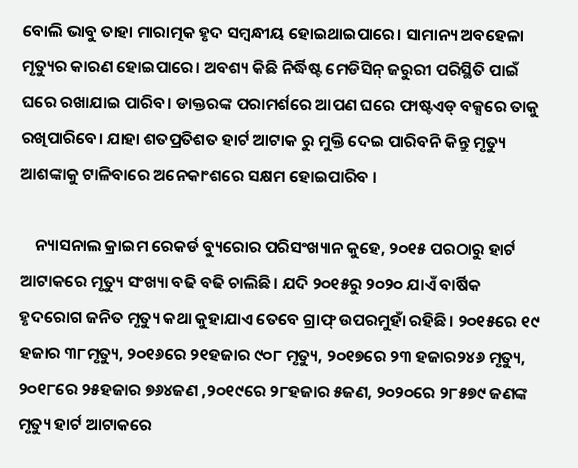ବୋଲି ଭାବୁ ତାହା ମାରାତ୍ମକ ହୃଦ ସମ୍ୱନ୍ଧୀୟ ହୋଇଥାଇପାରେ। ସାମାନ୍ୟ ଅବହେଳା ମୃତ୍ୟୁର କାରଣ ହୋଇପାରେ। ଅବଶ୍ୟ କିଛି ନିର୍ଦ୍ଧିଷ୍ଟ ମେଡିସିନ୍ ଜରୁରୀ ପରିସ୍ଥିତି ପାଇଁ ଘରେ ରଖାଯାଇ ପାରିବ। ଡାକ୍ତରଙ୍କ ପରାମର୍ଶରେ ଆପଣ ଘରେ ଫାଷ୍ଟଏଡ୍ ବକ୍ସରେ ତାକୁ ରଖିପାରିବେ। ଯାହା ଶତପ୍ରତିଶତ ହାର୍ଟ ଆଟାକ ରୁ ମୁକ୍ତି ଦେଇ ପାରିବନି କିନ୍ତୁ ମୃତ୍ୟୁ ଆଶଙ୍କାକୁ ଟାଳିବାରେ ଅନେକାଂଶରେ ସକ୍ଷମ ହୋଇପାରିବ ।

    ନ୍ୟାସନାଲ କ୍ରାଇମ ରେକର୍ଡ ବ୍ୟୁରୋର ପରିସଂଖ୍ୟାନ କୁହେ, ୨୦୧୫ ପରଠାରୁ ହାର୍ଟ ଆଟାକରେ ମୃତ୍ୟୁ ସଂଖ୍ୟା ବଢି ବଢି ଚାଲିଛି। ଯଦି ୨୦୧୫ରୁ ୨୦୨୦ ଯାଏଁ ବାର୍ଷିକ ହୃଦରୋଗ ଜନିତ ମୃତ୍ୟୁ କଥା କୁହାଯାଏ ତେବେ ଗ୍ରାଫ୍ ଉପରମୁହାଁ ରହିଛି। ୨୦୧୫ରେ ୧୯ ହଜାର ୩୮ମୃତ୍ୟୁ, ୨୦୧୬ରେ ୨୧ହଜାର ୯୦୮ ମୃତ୍ୟୁ, ୨୦୧୭ରେ ୨୩ ହଜାର୨୪୬ ମୃତ୍ୟୁ, ୨୦୧୮ରେ ୨୫ହଜାର ୭୬୪ଜଣ ,୨୦୧୯ରେ ୨୮ହଜାର ୫ଜଣ, ୨୦୨୦ରେ ୨୮୫୭୯ ଜଣଙ୍କ ମୃତ୍ୟୁ ହାର୍ଟ ଆଟାକରେ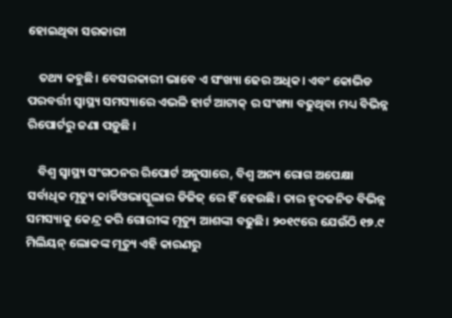ହୋଇଥିବା ସରକାରୀ

    ତଥ୍ୟ କହୁଛି। ବେସରକାରୀ ଭାବେ ଏ ସଂଖ୍ୟା ଢେର ଅଧିକ। ଏବଂ କୋଭିଡ ପରବର୍ତ୍ତୀ ସ୍ୱାସ୍ଥ୍ୟ ସମସ୍ୟାରେ ଏଭଳି ହାର୍ଟ ଆଟାକ୍ ର ସଂଖ୍ୟା ବଢୁଥିବା ମଧ୍ୟ ବିଭିନ୍ନ ରିପୋର୍ଟରୁ ଜଣା ପଡ଼ୁଛି ।

    ବିଶ୍ୱ ସ୍ୱାସ୍ଥ୍ୟ ସଂଗଠନର ରିପୋର୍ଟ ଅନୁସାରେ, ବିଶ୍ୱ ଅନ୍ୟ ରୋଗ ଅପେକ୍ଷା ସର୍ବାଧିକ ମୃତ୍ୟୁ କାର୍ଡିଓଭାସ୍କୁଲାର ଡିଜିଜ୍ ରେ ହିଁ ହେଉଛି। ତାର ହୃଦଜନିତ ବିଭିନ୍ନ ସମସ୍ୟାକୁ କେନ୍ଦ୍ର କରି ଗୋରୀଙ୍କ ମୃତ୍ୟୁ ଆଶଙ୍କା ବଢୁଛି। ୨୦୧୯ରେ ଯେଉଁଠି ୧୭.୯ ମିଲିୟନ୍ ଲୋକଙ୍କ ମୃତ୍ୟୁ ଏହି କାରଣରୁ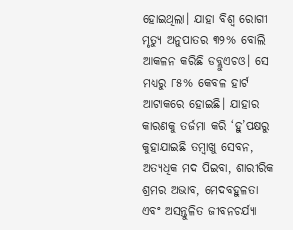ହୋଇଥିଲା। ଯାହା ବିଶ୍ୱ ରୋଗୀ ମୃତ୍ୟୁ ଅନୁପାତର ୩୨% ବୋଲି ଆକଳନ କରିଛି ଡବ୍ଲୁଏଚଓ। ସେ ମଧ୍ୟରୁ ୮୫% କେବଳ ହାର୍ଟ ଆଟାକରେ ହୋଇଛି। ଯାହାର କାରଣକୁ ତର୍ଜମା କରି ‘ହୁ’ପକ୍ଷରୁ କୁହାଯାଇଛି ତମ୍ୱାଖୁ ସେବନ, ଅତ୍ୟଧିକ ମଦ ପିଇବା, ଶାରୀରିକ ଶ୍ରମର ଅଭାବ, ମେଦବହୁଳତା ଏବଂ ଅସନ୍ତୁଳିତ ଜୀବନଚର୍ଯ୍ୟା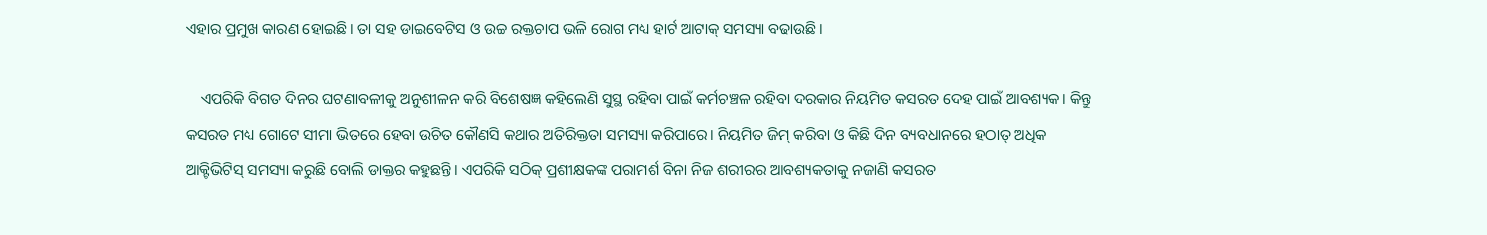ଏହାର ପ୍ରମୁଖ କାରଣ ହୋଇଛି। ତା ସହ ଡାଇବେଟିସ ଓ ଉଚ୍ଚ ରକ୍ତଚାପ ଭଳି ରୋଗ ମଧ୍ୟ ହାର୍ଟ ଆଟାକ୍ ସମସ୍ୟା ବଢାଉଛି ।

    ଏପରିକି ବିଗତ ଦିନର ଘଟଣାବଳୀକୁ ଅନୁଶୀଳନ କରି ବିଶେଷଜ୍ଞ କହିଲେଣି ସୁସ୍ଥ ରହିବା ପାଇଁ କର୍ମଚଞ୍ଚଳ ରହିବା ଦରକାର ନିୟମିତ କସରତ ଦେହ ପାଇଁ ଆବଶ୍ୟକ। କିନ୍ତୁ କସରତ ମଧ୍ୟ ଗୋଟେ ସୀମା ଭିତରେ ହେବା ଉଚିତ କୌଣସି କଥାର ଅତିରିକ୍ତତା ସମସ୍ୟା କରିପାରେ। ନିୟମିତ ଜିମ୍ କରିବା ଓ କିଛି ଦିନ ବ୍ୟବଧାନରେ ହଠାତ୍ ଅଧିକ ଆକ୍ଟିଭିଟିସ୍ ସମସ୍ୟା କରୁଛି ବୋଲି ଡାକ୍ତର କହୁଛନ୍ତି। ଏପରିକି ସଠିକ୍ ପ୍ରଶୀକ୍ଷକଙ୍କ ପରାମର୍ଶ ବିନା ନିଜ ଶରୀରର ଆବଶ୍ୟକତାକୁ ନଜାଣି କସରତ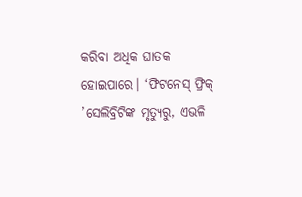କରିବା ଅଧିକ ଘାତକ ହୋଇପାରେ। ‘ଫିଟନେସ୍ ଫ୍ରିକ୍ ’ସେଲିବ୍ରିଟିଙ୍କ ମୃତ୍ୟୁରୁ, ଏଭଳି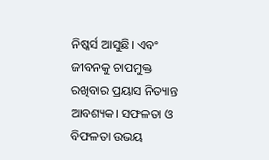ନିଷ୍କର୍ସ ଆସୁଛି। ଏବଂ ଜୀବନକୁ ଚାପମୁକ୍ତ ରଖିବାର ପ୍ରୟାସ ନିତ୍ୟାନ୍ତ ଆବଶ୍ୟକ। ସଫଳତା ଓ ବିଫଳତା ଉଭୟ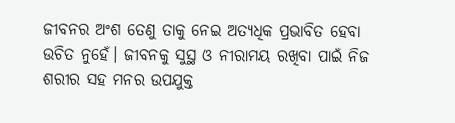ଜୀବନର ଅଂଶ ତେଣୁ ତାକୁ ନେଇ ଅତ୍ୟଧିକ ପ୍ରଭାବିତ ହେବା ଉଚିତ ନୁହେଁ। ଜୀବନକୁ ସୁସ୍ଥ ଓ ନୀରାମୟ ରଖିବା ପାଇଁ ନିଜ ଶରୀର ସହ ମନର ଉପଯୁକ୍ତ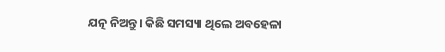ଯତ୍ନ ନିଅନ୍ତୁ। କିଛି ସମସ୍ୟା ଥିଲେ ଅବହେଳା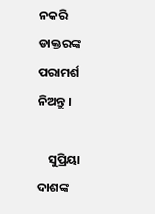ନକରି ଡାକ୍ତରଙ୍କ ପରାମର୍ଶ ନିଅନ୍ତୁ ।

    ସୁପ୍ରିୟା ଦାଶଙ୍କ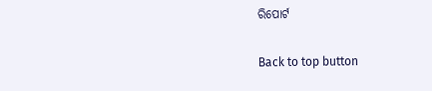ରିପୋର୍ଟ

Back to top button